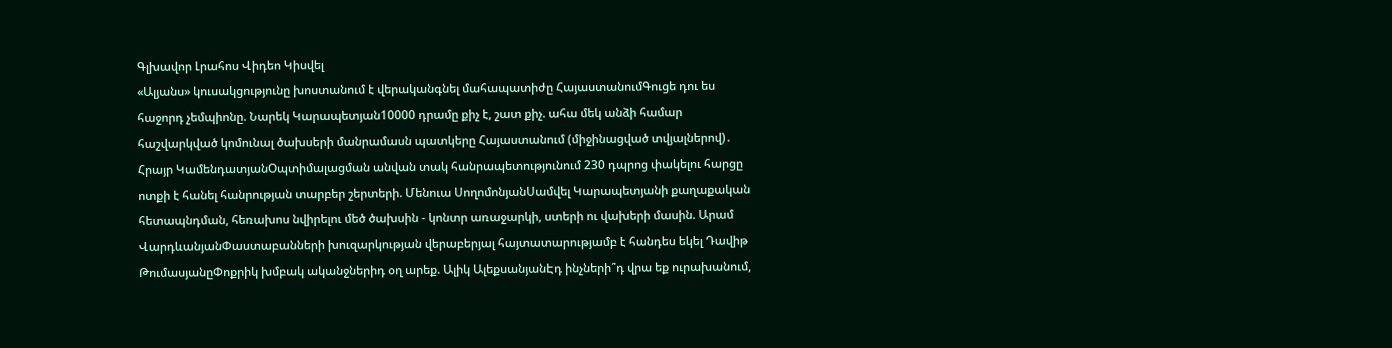Գլխավոր Լրահոս Վիդեո Կիսվել
«Ալյանս» կուսակցությունը խոստանում է վերականգնել մահապատիժը ՀայաստանումԳուցե դու ես հաջորդ չեմպիոնը. Նարեկ Կարապետյան10000 դրամը քիչ է, շատ քիչ. ահա մեկ անձի համար հաշվարկված կոմունալ ծախսերի մանրամասն պատկերը Հայաստանում (միջինացված տվյալներով)․ Հրայր ԿամենդատյանՕպտիմալացման անվան տակ հանրապետությունում 230 դպրոց փակելու հարցը ոտքի է հանել հանրության տարբեր շերտերի. Մենուա ՍողոմոնյանՍամվել Կարապետյանի քաղաքական հետապնդման, հեռախոս նվիրելու մեծ ծախսին - կոնտր առաջարկի, ստերի ու վախերի մասին. Արամ ՎարդևանյանՓաստաբանների խուզարկության վերաբերյալ հայտատարությամբ է հանդես եկել Դավիթ ԹումասյանըՓոքրիկ խմբակ ականջներիդ օղ արեք. Ալիկ ԱլեքսանյանԷդ ինչների՞դ վրա եք ուրախանում,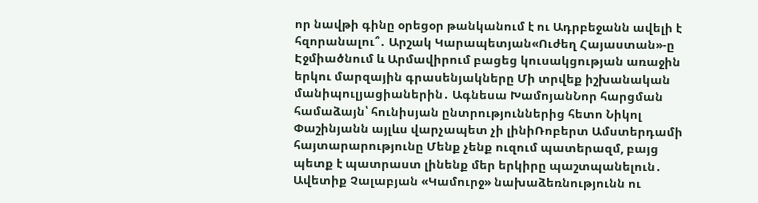որ նավթի գինը օրեցօր թանկանում է ու Ադրբեջանն ավելի է հզորանալու՞․ Արշակ Կարապետյան«Ուժեղ Հայաստան»-ը Էջմիածնում և Արմավիրում բացեց կուսակցության առաջին երկու մարզային գրասենյակները Մի տրվեք իշխանական մանիպուլյացիաներին․ Ագնեսա ԽամոյանՆոր հարցման համաձայն՝ հունիսյան ընտրություններից հետո Նիկոլ Փաշինյանն այլևս վարչապետ չի լինիՌոբերտ Ամստերդամի հայտարարությունը Մենք չենք ուզում պատերազմ, բայց պետք է պատրաստ լինենք մեր երկիրը պաշտպանելուն․ Ավետիք Չալաբյան «Կամուրջ» նախաձեռնությունն ու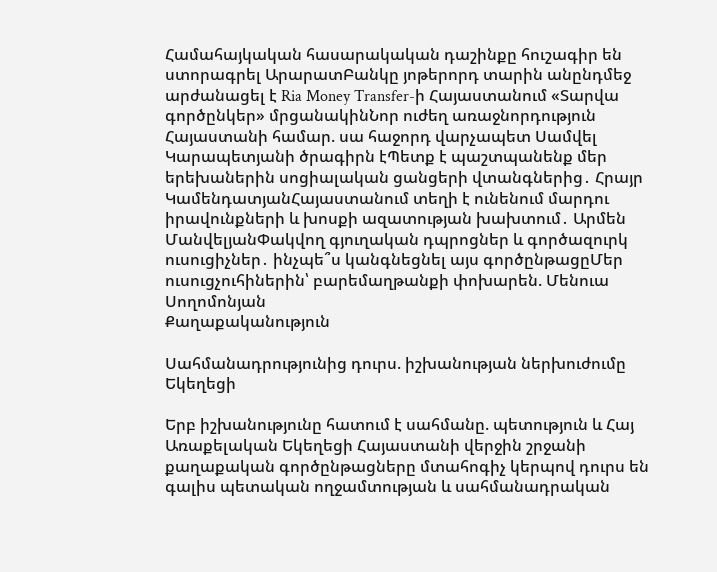Համահայկական հասարակական դաշինքը հուշագիր են ստորագրել ԱրարատԲանկը յոթերորդ տարին անընդմեջ արժանացել է Ria Money Transfer-ի Հայաստանում «Տարվա գործընկեր» մրցանակինՆոր ուժեղ առաջնորդություն Հայաստանի համար. սա հաջորդ վարչապետ Սամվել Կարապետյանի ծրագիրն էՊետք է պաշտպանենք մեր երեխաներին սոցիալական ցանցերի վտանգներից․ Հրայր ԿամենդատյանՀայաստանում տեղի է ունենում մարդու իրավունքների և խոսքի ազատության խախտում․ Արմեն ՄանվելյանՓակվող գյուղական դպրոցներ և գործազուրկ ուսուցիչներ․ ինչպե՞ս կանգնեցնել այս գործընթացըՄեր ուսուցչուհիներին՝ բարեմաղթանքի փոխարեն. Մենուա Սողոմոնյան
Քաղաքականություն

Սահմանադրությունից դուրս. իշխանության ներխուժումը Եկեղեցի

Երբ իշխանությունը հատում է սահմանը. պետություն և Հայ Առաքելական Եկեղեցի Հայաստանի վերջին շրջանի քաղաքական գործընթացները մտահոգիչ կերպով դուրս են գալիս պետական ողջամտության և սահմանադրական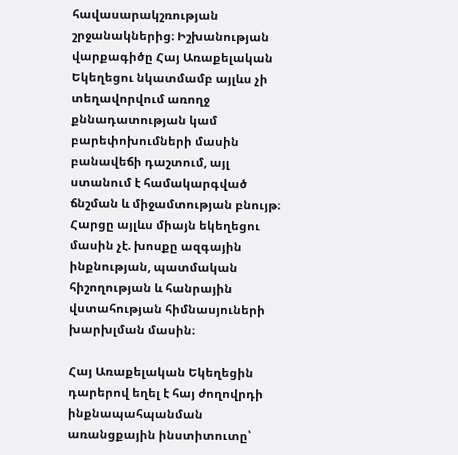հավասարակշռության շրջանակներից։ Իշխանության վարքագիծը Հայ Առաքելական Եկեղեցու նկատմամբ այլևս չի տեղավորվում առողջ քննադատության կամ բարեփոխումների մասին բանավեճի դաշտում, այլ ստանում է համակարգված ճնշման և միջամտության բնույթ։ Հարցը այլևս միայն եկեղեցու մասին չէ. խոսքը ազգային ինքնության, պատմական հիշողության և հանրային վստահության հիմնասյուների խարխլման մասին։

Հայ Առաքելական Եկեղեցին դարերով եղել է հայ ժողովրդի ինքնապահպանման առանցքային ինստիտուտը՝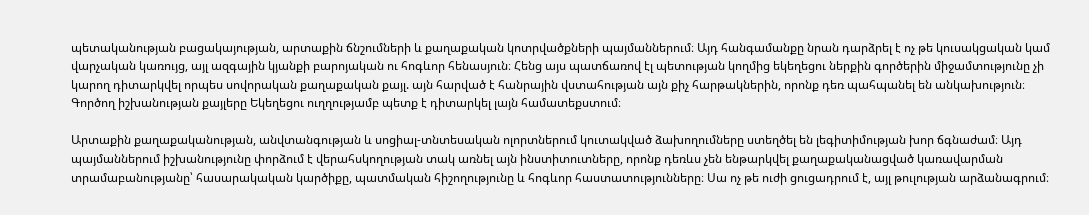պետականության բացակայության, արտաքին ճնշումների և քաղաքական կոտրվածքների պայմաններում։ Այդ հանգամանքը նրան դարձրել է ոչ թե կուսակցական կամ վարչական կառույց, այլ ազգային կյանքի բարոյական ու հոգևոր հենասյուն։ Հենց այս պատճառով էլ պետության կողմից եկեղեցու ներքին գործերին միջամտությունը չի կարող դիտարկվել որպես սովորական քաղաքական քայլ. այն հարված է հանրային վստահության այն քիչ հարթակներին, որոնք դեռ պահպանել են անկախություն։ Գործող իշխանության քայլերը Եկեղեցու ուղղությամբ պետք է դիտարկել լայն համատեքստում։

Արտաքին քաղաքականության, անվտանգության և սոցիալ-տնտեսական ոլորտներում կուտակված ձախողումները ստեղծել են լեգիտիմության խոր ճգնաժամ։ Այդ պայմաններում իշխանությունը փորձում է վերահսկողության տակ առնել այն ինստիտուտները, որոնք դեռևս չեն ենթարկվել քաղաքականացված կառավարման տրամաբանությանը՝ հասարակական կարծիքը, պատմական հիշողությունը և հոգևոր հաստատությունները։ Սա ոչ թե ուժի ցուցադրում է, այլ թուլության արձանագրում։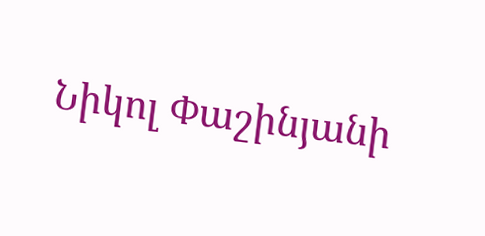Նիկոլ Փաշինյանի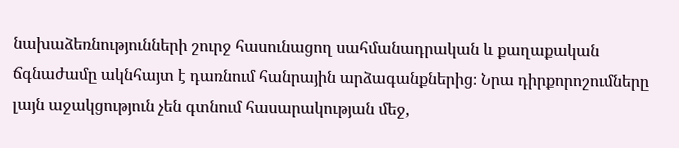նախաձեռնությունների շուրջ հասունացող սահմանադրական և քաղաքական ճգնաժամը ակնհայտ է դառնում հանրային արձագանքներից։ Նրա դիրքորոշումները լայն աջակցություն չեն գտնում հասարակության մեջ,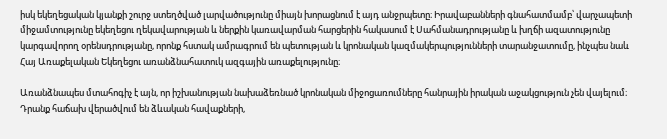իսկ եկեղեցական կյանքի շուրջ ստեղծված լարվածությունը միայն խորացնում է այդ անջրպետը։ Իրավաբանների գնահատմամբ՝ վարչապետի միջամտությունը եկեղեցու ղեկավարության և ներքին կառավարման հարցերին հակասում է Սահմանադրությանը և խղճի ազատությունը կարգավորող օրենսդրությանը, որոնք հստակ ամրագրում են պետության և կրոնական կազմակերպությունների տարանջատումը, ինչպես նաև Հայ Առաքելական Եկեղեցու առանձնահատուկ ազգային առաքելությունը։

Առանձնապես մտահոգիչ է այն, որ իշխանության նախաձեռնած կրոնական միջոցառումները հանրային իրական աջակցություն չեն վայելում։ Դրանք հաճախ վերածվում են ձևական հավաքների,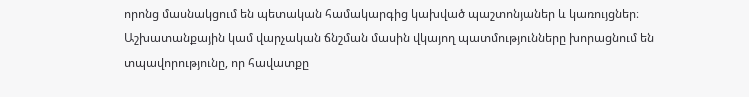որոնց մասնակցում են պետական համակարգից կախված պաշտոնյաներ և կառույցներ։ Աշխատանքային կամ վարչական ճնշման մասին վկայող պատմությունները խորացնում են տպավորությունը, որ հավատքը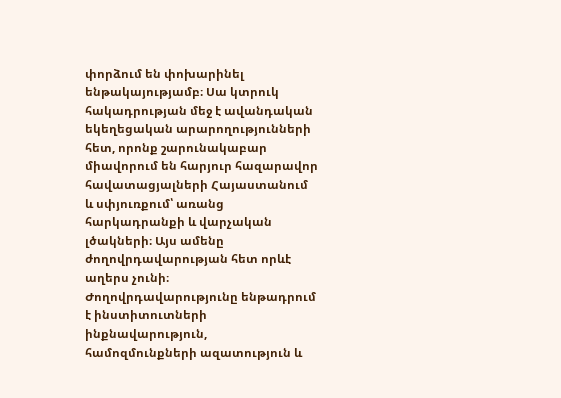փորձում են փոխարինել ենթակայությամբ։ Սա կտրուկ հակադրության մեջ է ավանդական եկեղեցական արարողությունների հետ, որոնք շարունակաբար միավորում են հարյուր հազարավոր հավատացյալների Հայաստանում և սփյուռքում՝ առանց հարկադրանքի և վարչական լծակների։ Այս ամենը ժողովրդավարության հետ որևէ աղերս չունի։ Ժողովրդավարությունը ենթադրում է ինստիտուտների ինքնավարություն, համոզմունքների ազատություն և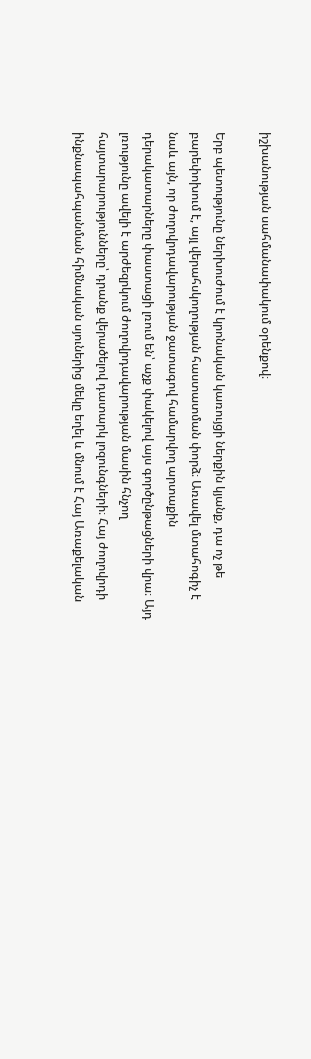իշխանության սահմանափակում օրենքով։

Երբ պետությունը ներխուժում է կրոնական կառույցի ներքին կյանք, դա ոչ թե բարեփոխում է, այլ վերահսկողության հաստատման փորձ։ Առավել մտահոգիչ է նաև այն, որ ժողովրդավարության ջատագով համարվող արտաքին դերակատարները փաստացի լռում են՝ աչք փակելով այս գործընթացների վրա։ Այդ լռությունը ավելի է արժեզրկում ժողովրդավարության մասին հնչող հայտարարությունները՝ դրանք վերածելով դատարկ լոզունգների։ Հայ ժողովրդի ինքնապահպանման հիմնական սյուներից մեկը եղել և մնում է Հայ Առաքելական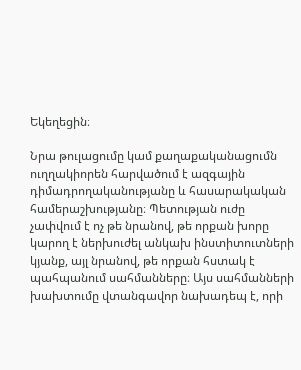Եկեղեցին։

Նրա թուլացումը կամ քաղաքականացումն ուղղակիորեն հարվածում է ազգային դիմադրողականությանը և հասարակական համերաշխությանը։ Պետության ուժը չափվում է ոչ թե նրանով, թե որքան խորը կարող է ներխուժել անկախ ինստիտուտների կյանք, այլ նրանով, թե որքան հստակ է պահպանում սահմանները։ Այս սահմանների խախտումը վտանգավոր նախադեպ է, որի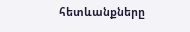հետևանքները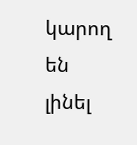կարող են լինել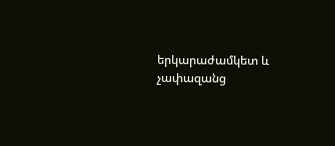երկարաժամկետ և չափազանց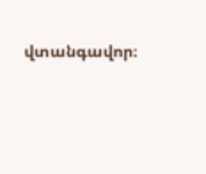վտանգավոր։